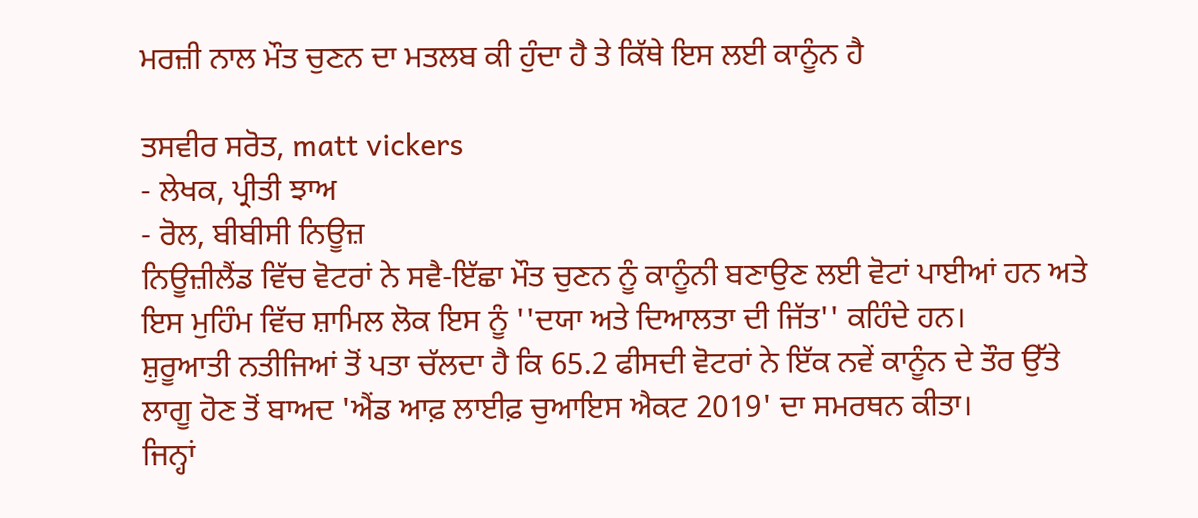ਮਰਜ਼ੀ ਨਾਲ ਮੌਤ ਚੁਣਨ ਦਾ ਮਤਲਬ ਕੀ ਹੁੰਦਾ ਹੈ ਤੇ ਕਿੱਥੇ ਇਸ ਲਈ ਕਾਨੂੰਨ ਹੈ

ਤਸਵੀਰ ਸਰੋਤ, matt vickers
- ਲੇਖਕ, ਪ੍ਰੀਤੀ ਝਾਅ
- ਰੋਲ, ਬੀਬੀਸੀ ਨਿਊਜ਼
ਨਿਊਜ਼ੀਲੈਂਡ ਵਿੱਚ ਵੋਟਰਾਂ ਨੇ ਸਵੈ-ਇੱਛਾ ਮੌਤ ਚੁਣਨ ਨੂੰ ਕਾਨੂੰਨੀ ਬਣਾਉਣ ਲਈ ਵੋਟਾਂ ਪਾਈਆਂ ਹਨ ਅਤੇ ਇਸ ਮੁਹਿੰਮ ਵਿੱਚ ਸ਼ਾਮਿਲ ਲੋਕ ਇਸ ਨੂੰ ''ਦਯਾ ਅਤੇ ਦਿਆਲਤਾ ਦੀ ਜਿੱਤ'' ਕਹਿੰਦੇ ਹਨ।
ਸ਼ੁਰੂਆਤੀ ਨਤੀਜਿਆਂ ਤੋਂ ਪਤਾ ਚੱਲਦਾ ਹੈ ਕਿ 65.2 ਫੀਸਦੀ ਵੋਟਰਾਂ ਨੇ ਇੱਕ ਨਵੇਂ ਕਾਨੂੰਨ ਦੇ ਤੌਰ ਉੱਤੇ ਲਾਗੂ ਹੋਣ ਤੋਂ ਬਾਅਦ 'ਐਂਡ ਆਫ਼ ਲਾਈਫ਼ ਚੁਆਇਸ ਐਕਟ 2019' ਦਾ ਸਮਰਥਨ ਕੀਤਾ।
ਜਿਨ੍ਹਾਂ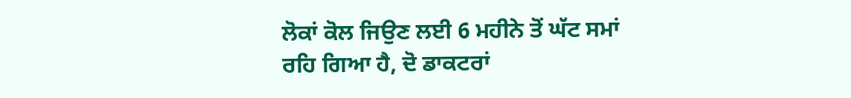ਲੋਕਾਂ ਕੋਲ ਜਿਉਣ ਲਈ 6 ਮਹੀਨੇ ਤੋਂ ਘੱਟ ਸਮਾਂ ਰਹਿ ਗਿਆ ਹੈ, ਦੋ ਡਾਕਟਰਾਂ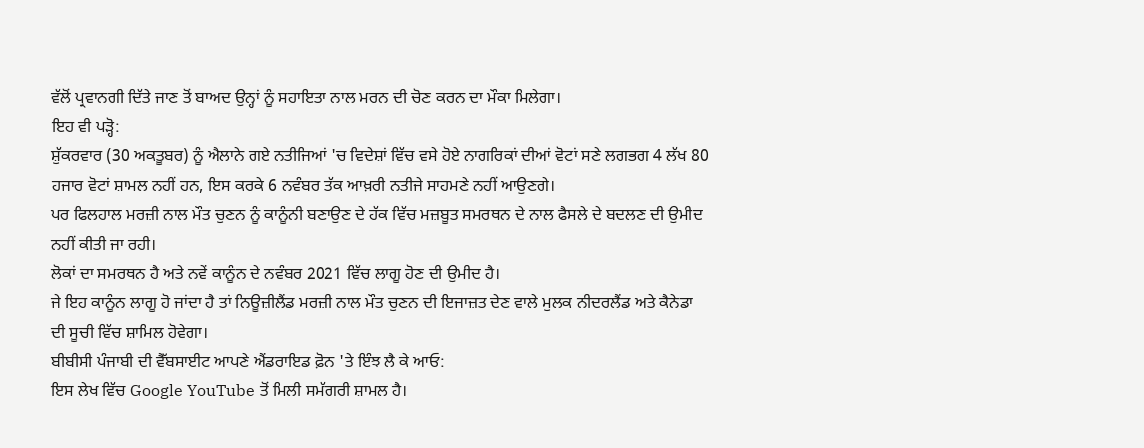ਵੱਲੋਂ ਪ੍ਰਵਾਨਗੀ ਦਿੱਤੇ ਜਾਣ ਤੋਂ ਬਾਅਦ ਉਨ੍ਹਾਂ ਨੂੰ ਸਹਾਇਤਾ ਨਾਲ ਮਰਨ ਦੀ ਚੋਣ ਕਰਨ ਦਾ ਮੌਕਾ ਮਿਲੇਗਾ।
ਇਹ ਵੀ ਪੜ੍ਹੋ:
ਸ਼ੁੱਕਰਵਾਰ (30 ਅਕਤੂਬਰ) ਨੂੰ ਐਲਾਨੇ ਗਏ ਨਤੀਜਿਆਂ 'ਚ ਵਿਦੇਸ਼ਾਂ ਵਿੱਚ ਵਸੇ ਹੋਏ ਨਾਗਰਿਕਾਂ ਦੀਆਂ ਵੋਟਾਂ ਸਣੇ ਲਗਭਗ 4 ਲੱਖ 80 ਹਜਾਰ ਵੋਟਾਂ ਸ਼ਾਮਲ ਨਹੀਂ ਹਨ, ਇਸ ਕਰਕੇ 6 ਨਵੰਬਰ ਤੱਕ ਆਖ਼ਰੀ ਨਤੀਜੇ ਸਾਹਮਣੇ ਨਹੀਂ ਆਉਣਗੇ।
ਪਰ ਫਿਲਹਾਲ ਮਰਜ਼ੀ ਨਾਲ ਮੌਤ ਚੁਣਨ ਨੂੰ ਕਾਨੂੰਨੀ ਬਣਾਉਣ ਦੇ ਹੱਕ ਵਿੱਚ ਮਜ਼ਬੂਤ ਸਮਰਥਨ ਦੇ ਨਾਲ ਫੈਸਲੇ ਦੇ ਬਦਲਣ ਦੀ ਉਮੀਦ ਨਹੀਂ ਕੀਤੀ ਜਾ ਰਹੀ।
ਲੋਕਾਂ ਦਾ ਸਮਰਥਨ ਹੈ ਅਤੇ ਨਵੇਂ ਕਾਨੂੰਨ ਦੇ ਨਵੰਬਰ 2021 ਵਿੱਚ ਲਾਗੂ ਹੋਣ ਦੀ ਉਮੀਦ ਹੈ।
ਜੇ ਇਹ ਕਾਨੂੰਨ ਲਾਗੂ ਹੋ ਜਾਂਦਾ ਹੈ ਤਾਂ ਨਿਊਜ਼ੀਲੈਂਡ ਮਰਜ਼ੀ ਨਾਲ ਮੌਤ ਚੁਣਨ ਦੀ ਇਜਾਜ਼ਤ ਦੇਣ ਵਾਲੇ ਮੁਲਕ ਨੀਦਰਲੈਂਡ ਅਤੇ ਕੈਨੇਡਾ ਦੀ ਸੂਚੀ ਵਿੱਚ ਸ਼ਾਮਿਲ ਹੋਵੇਗਾ।
ਬੀਬੀਸੀ ਪੰਜਾਬੀ ਦੀ ਵੈੱਬਸਾਈਟ ਆਪਣੇ ਐਂਡਰਾਇਡ ਫ਼ੋਨ 'ਤੇ ਇੰਝ ਲੈ ਕੇ ਆਓ:
ਇਸ ਲੇਖ ਵਿੱਚ Google YouTube ਤੋਂ ਮਿਲੀ ਸਮੱਗਰੀ ਸ਼ਾਮਲ ਹੈ।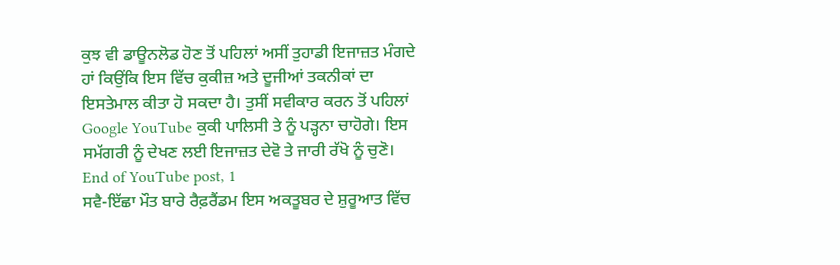ਕੁਝ ਵੀ ਡਾਊਨਲੋਡ ਹੋਣ ਤੋਂ ਪਹਿਲਾਂ ਅਸੀਂ ਤੁਹਾਡੀ ਇਜਾਜ਼ਤ ਮੰਗਦੇ ਹਾਂ ਕਿਉਂਕਿ ਇਸ ਵਿੱਚ ਕੁਕੀਜ਼ ਅਤੇ ਦੂਜੀਆਂ ਤਕਨੀਕਾਂ ਦਾ ਇਸਤੇਮਾਲ ਕੀਤਾ ਹੋ ਸਕਦਾ ਹੈ। ਤੁਸੀਂ ਸਵੀਕਾਰ ਕਰਨ ਤੋਂ ਪਹਿਲਾਂ Google YouTube ਕੁਕੀ ਪਾਲਿਸੀ ਤੇ ਨੂੰ ਪੜ੍ਹਨਾ ਚਾਹੋਗੇ। ਇਸ ਸਮੱਗਰੀ ਨੂੰ ਦੇਖਣ ਲਈ ਇਜਾਜ਼ਤ ਦੇਵੋ ਤੇ ਜਾਰੀ ਰੱਖੋ ਨੂੰ ਚੁਣੋ।
End of YouTube post, 1
ਸਵੈ-ਇੱਛਾ ਮੌਤ ਬਾਰੇ ਰੈਫ਼ਰੈਂਡਮ ਇਸ ਅਕਤੂਬਰ ਦੇ ਸ਼ੁਰੂਆਤ ਵਿੱਚ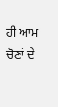ਹੀ ਆਮ ਚੋਣਾਂ ਦੇ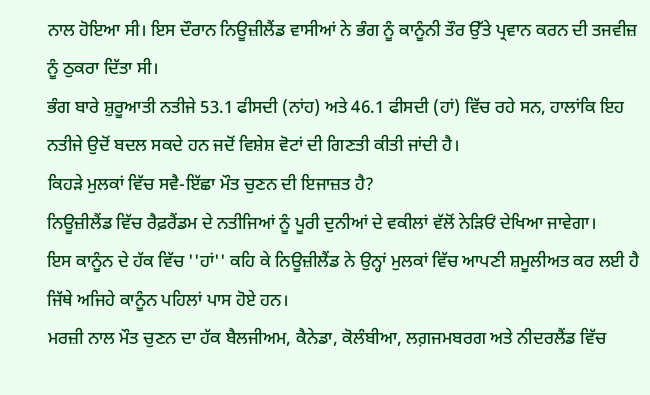ਨਾਲ ਹੋਇਆ ਸੀ। ਇਸ ਦੌਰਾਨ ਨਿਊਜ਼ੀਲੈਂਡ ਵਾਸੀਆਂ ਨੇ ਭੰਗ ਨੂੰ ਕਾਨੂੰਨੀ ਤੌਰ ਉੱਤੇ ਪ੍ਰਵਾਨ ਕਰਨ ਦੀ ਤਜਵੀਜ਼ ਨੂੰ ਠੁਕਰਾ ਦਿੱਤਾ ਸੀ।
ਭੰਗ ਬਾਰੇ ਸ਼ੁਰੂਆਤੀ ਨਤੀਜੇ 53.1 ਫੀਸਦੀ (ਨਾਂਹ) ਅਤੇ 46.1 ਫੀਸਦੀ (ਹਾਂ) ਵਿੱਚ ਰਹੇ ਸਨ, ਹਾਲਾਂਕਿ ਇਹ ਨਤੀਜੇ ਉਦੋਂ ਬਦਲ ਸਕਦੇ ਹਨ ਜਦੋਂ ਵਿਸ਼ੇਸ਼ ਵੋਟਾਂ ਦੀ ਗਿਣਤੀ ਕੀਤੀ ਜਾਂਦੀ ਹੈ।
ਕਿਹੜੇ ਮੁਲਕਾਂ ਵਿੱਚ ਸਵੈ-ਇੱਛਾ ਮੌਤ ਚੁਣਨ ਦੀ ਇਜਾਜ਼ਤ ਹੈ?
ਨਿਊਜ਼ੀਲੈਂਡ ਵਿੱਚ ਰੈਫ਼ਰੈਂਡਮ ਦੇ ਨਤੀਜਿਆਂ ਨੂੰ ਪੂਰੀ ਦੁਨੀਆਂ ਦੇ ਵਕੀਲਾਂ ਵੱਲੋਂ ਨੇੜਿਓਂ ਦੇਖਿਆ ਜਾਵੇਗਾ।
ਇਸ ਕਾਨੂੰਨ ਦੇ ਹੱਕ ਵਿੱਚ ''ਹਾਂ'' ਕਹਿ ਕੇ ਨਿਊਜ਼ੀਲੈਂਡ ਨੇ ਉਨ੍ਹਾਂ ਮੁਲਕਾਂ ਵਿੱਚ ਆਪਣੀ ਸ਼ਮੂਲੀਅਤ ਕਰ ਲਈ ਹੈ ਜਿੱਥੇ ਅਜਿਹੇ ਕਾਨੂੰਨ ਪਹਿਲਾਂ ਪਾਸ ਹੋਏ ਹਨ।
ਮਰਜ਼ੀ ਨਾਲ ਮੌਤ ਚੁਣਨ ਦਾ ਹੱਕ ਬੈਲਜੀਅਮ, ਕੈਨੇਡਾ, ਕੋਲੰਬੀਆ, ਲਗ਼ਜਮਬਰਗ ਅਤੇ ਨੀਦਰਲੈਂਡ ਵਿੱਚ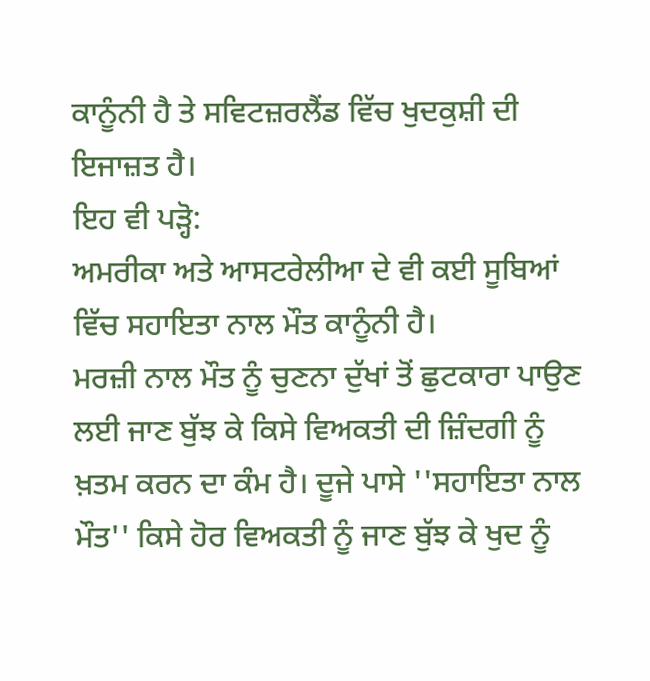ਕਾਨੂੰਨੀ ਹੈ ਤੇ ਸਵਿਟਜ਼ਰਲੈਂਡ ਵਿੱਚ ਖੁਦਕੁਸ਼ੀ ਦੀ ਇਜਾਜ਼ਤ ਹੈ।
ਇਹ ਵੀ ਪੜ੍ਹੋ:
ਅਮਰੀਕਾ ਅਤੇ ਆਸਟਰੇਲੀਆ ਦੇ ਵੀ ਕਈ ਸੂਬਿਆਂ ਵਿੱਚ ਸਹਾਇਤਾ ਨਾਲ ਮੌਤ ਕਾਨੂੰਨੀ ਹੈ।
ਮਰਜ਼ੀ ਨਾਲ ਮੌਤ ਨੂੰ ਚੁਣਨਾ ਦੁੱਖਾਂ ਤੋਂ ਛੁਟਕਾਰਾ ਪਾਉਣ ਲਈ ਜਾਣ ਬੁੱਝ ਕੇ ਕਿਸੇ ਵਿਅਕਤੀ ਦੀ ਜ਼ਿੰਦਗੀ ਨੂੰ ਖ਼ਤਮ ਕਰਨ ਦਾ ਕੰਮ ਹੈ। ਦੂਜੇ ਪਾਸੇ ''ਸਹਾਇਤਾ ਨਾਲ ਮੌਤ'' ਕਿਸੇ ਹੋਰ ਵਿਅਕਤੀ ਨੂੰ ਜਾਣ ਬੁੱਝ ਕੇ ਖੁਦ ਨੂੰ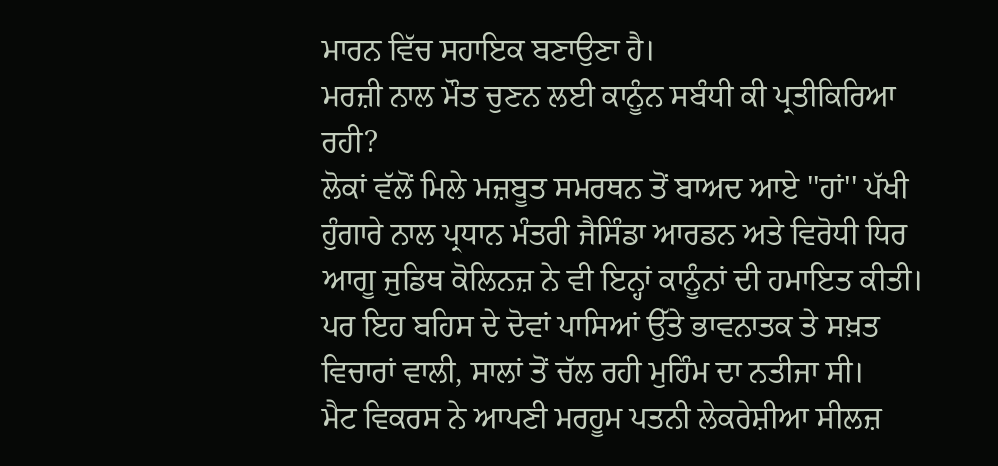ਮਾਰਨ ਵਿੱਚ ਸਹਾਇਕ ਬਣਾਉਣਾ ਹੈ।
ਮਰਜ਼ੀ ਨਾਲ ਮੌਤ ਚੁਣਨ ਲਈ ਕਾਨੂੰਨ ਸਬੰਧੀ ਕੀ ਪ੍ਰਤੀਕਿਰਿਆ ਰਹੀ?
ਲੋਕਾਂ ਵੱਲੋਂ ਮਿਲੇ ਮਜ਼ਬੂਤ ਸਮਰਥਨ ਤੋਂ ਬਾਅਦ ਆਏ ''ਹਾਂ'' ਪੱਖੀ ਹੁੰਗਾਰੇ ਨਾਲ ਪ੍ਰਧਾਨ ਮੰਤਰੀ ਜੈਸਿੰਡਾ ਆਰਡਨ ਅਤੇ ਵਿਰੋਧੀ ਧਿਰ ਆਗੂ ਜੁਡਿਥ ਕੋਲਿਨਜ਼ ਨੇ ਵੀ ਇਨ੍ਹਾਂ ਕਾਨੂੰਨਾਂ ਦੀ ਹਮਾਇਤ ਕੀਤੀ।
ਪਰ ਇਹ ਬਹਿਸ ਦੇ ਦੋਵਾਂ ਪਾਸਿਆਂ ਉੱਤੇ ਭਾਵਨਾਤਕ ਤੇ ਸਖ਼ਤ ਵਿਚਾਰਾਂ ਵਾਲੀ, ਸਾਲਾਂ ਤੋਂ ਚੱਲ ਰਹੀ ਮੁਹਿੰਮ ਦਾ ਨਤੀਜਾ ਸੀ।
ਮੈਟ ਵਿਕਰਸ ਨੇ ਆਪਣੀ ਮਰਹੂਮ ਪਤਨੀ ਲੇਕਰੇਸ਼ੀਆ ਸੀਲਜ਼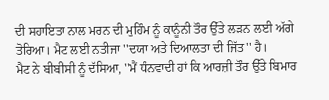ਦੀ ਸਹਾਇਤਾ ਨਾਲ ਮਰਨ ਦੀ ਮੁਹਿੰਮ ਨੂੰ ਕਾਨੂੰਨੀ ਤੌਰ ਉੱਤੇ ਲੜਨ ਲਈ ਅੱਗੇ ਤੋਰਿਆ। ਮੈਟ ਲਈ ਨਤੀਜਾ ''ਦਯਾ ਅਤੇ ਦਿਆਲਤਾ ਦੀ ਜਿੱਤ'' ਹੈ।
ਮੈਟ ਨੇ ਬੀਬੀਸੀ ਨੂੰ ਦੱਸਿਆ, ''ਮੈਂ ਧੰਨਵਾਦੀ ਹਾਂ ਕਿ ਆਰਜ਼ੀ ਤੌਰ ਉੱਤੇ ਬਿਮਾਰ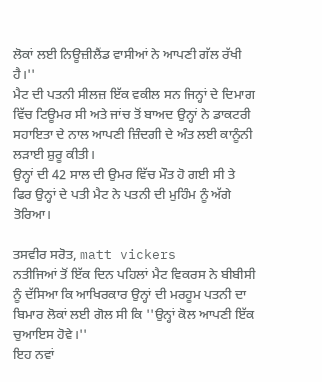ਲੋਕਾਂ ਲਈ ਨਿਊਜ਼ੀਲੈਂਡ ਵਾਸੀਆਂ ਨੇ ਆਪਣੀ ਗੱਲ ਰੱਖੀ ਹੈ।''
ਮੈਟ ਦੀ ਪਤਨੀ ਸੀਲਜ਼ ਇੱਕ ਵਕੀਲ ਸਨ ਜਿਨ੍ਹਾਂ ਦੇ ਦਿਮਾਗ ਵਿੱਚ ਟਿਊਮਰ ਸੀ ਅਤੇ ਜਾਂਚ ਤੋਂ ਬਾਅਦ ਉਨ੍ਹਾਂ ਨੇ ਡਾਕਟਰੀ ਸਹਾਇਤਾ ਦੇ ਨਾਲ ਆਪਣੀ ਜ਼ਿੰਦਗੀ ਦੇ ਅੰਤ ਲਈ ਕਾਨੂੰਨੀ ਲੜਾਈ ਸ਼ੁਰੂ ਕੀਤੀ।
ਉਨ੍ਹਾਂ ਦੀ 42 ਸਾਲ ਦੀ ਉਮਰ ਵਿੱਚ ਮੌਤ ਹੋ ਗਈ ਸੀ ਤੇ ਫਿਰ ਉਨ੍ਹਾਂ ਦੇ ਪਤੀ ਮੈਟ ਨੇ ਪਤਨੀ ਦੀ ਮੁਹਿੰਮ ਨੂੰ ਅੱਗੇ ਤੋਰਿਆ।

ਤਸਵੀਰ ਸਰੋਤ, matt vickers
ਨਤੀਜਿਆਂ ਤੋਂ ਇੱਕ ਦਿਨ ਪਹਿਲਾਂ ਮੈਟ ਵਿਕਰਸ ਨੇ ਬੀਬੀਸੀ ਨੂੰ ਦੱਸਿਆ ਕਿ ਆਖਿਰਕਾਰ ਉਨ੍ਹਾਂ ਦੀ ਮਰਹੂਮ ਪਤਨੀ ਦਾ ਬਿਮਾਰ ਲੋਕਾਂ ਲਈ ਗੋਲ ਸੀ ਕਿ ''ਉਨ੍ਹਾਂ ਕੋਲ ਆਪਣੀ ਇੱਕ ਚੁਆਇਸ ਹੋਵੇ।''
ਇਹ ਨਵਾਂ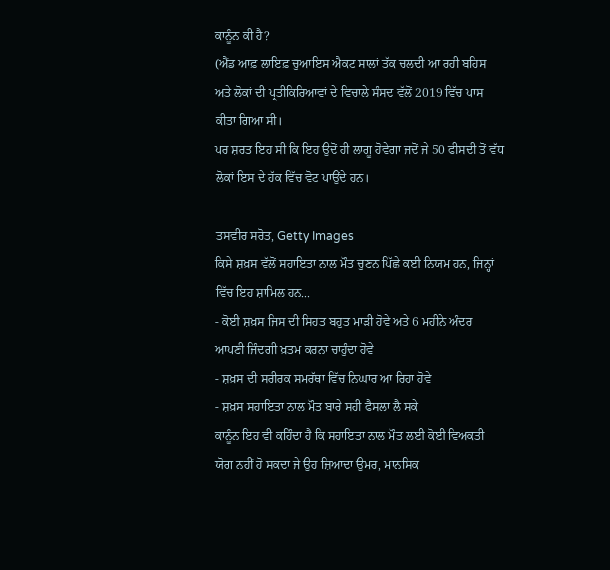ਕਾਨੂੰਨ ਕੀ ਹੈ?
(ਐਂਡ ਆਫ਼ ਲਾਇਫ਼ ਚੁਆਇਸ ਐਕਟ ਸਾਲਾਂ ਤੱਕ ਚਲਦੀ ਆ ਰਹੀ ਬਹਿਸ ਅਤੇ ਲੋਕਾਂ ਦੀ ਪ੍ਰਤੀਕਿਰਿਆਵਾਂ ਦੇ ਵਿਚਾਲੇ ਸੰਸਦ ਵੱਲੋਂ 2019 ਵਿੱਚ ਪਾਸ ਕੀਤਾ ਗਿਆ ਸੀ।
ਪਰ ਸ਼ਰਤ ਇਹ ਸੀ ਕਿ ਇਹ ਉਦੋਂ ਹੀ ਲਾਗੂ ਹੋਵੇਗਾ ਜਦੋਂ ਜੇ 50 ਫੀਸਦੀ ਤੋਂ ਵੱਧ ਲੋਕਾਂ ਇਸ ਦੇ ਹੱਕ ਵਿੱਚ ਵੋਟ ਪਾਉਂਦੇ ਹਨ।

ਤਸਵੀਰ ਸਰੋਤ, Getty Images
ਕਿਸੇ ਸ਼ਖ਼ਸ ਵੱਲੋਂ ਸਹਾਇਤਾ ਨਾਲ ਮੌਤ ਚੁਣਨ ਪਿੱਛੇ ਕਈ ਨਿਯਮ ਹਨ, ਜਿਨ੍ਹਾਂ ਵਿੱਚ ਇਹ ਸ਼ਾਮਿਲ ਹਨ...
- ਕੋਈ ਸ਼ਖ਼ਸ ਜਿਸ ਦੀ ਸਿਹਤ ਬਹੁਤ ਮਾੜੀ ਹੋਵੇ ਅਤੇ 6 ਮਹੀਨੇ ਅੰਦਰ ਆਪਣੀ ਜਿੰਦਗੀ ਖ਼ਤਮ ਕਰਨਾ ਚਾਹੁੰਦਾ ਹੋਵੇ
- ਸ਼ਖ਼ਸ ਦੀ ਸਰੀਰਕ ਸਮਰੱਥਾ ਵਿੱਚ ਨਿਘਾਰ ਆ ਰਿਹਾ ਹੋਵੇ
- ਸ਼ਖ਼ਸ ਸਹਾਇਤਾ ਨਾਲ ਮੌਤ ਬਾਰੇ ਸਹੀ ਫੈਸਲਾ ਲੈ ਸਕੇ
ਕਾਨੂੰਨ ਇਹ ਵੀ ਕਹਿੰਦਾ ਹੈ ਕਿ ਸਹਾਇਤਾ ਨਾਲ ਮੌਤ ਲਈ ਕੋਈ ਵਿਅਕਤੀ ਯੋਗ ਨਹੀਂ ਹੋ ਸਕਦਾ ਜੇ ਉਹ ਜ਼ਿਆਦਾ ਉਮਰ, ਮਾਨਸਿਕ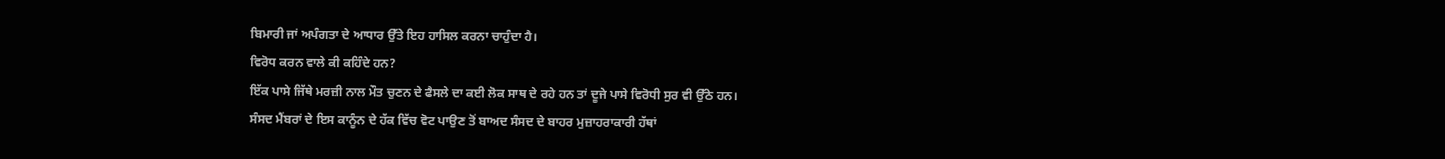ਬਿਮਾਰੀ ਜਾਂ ਅਪੰਗਤਾ ਦੇ ਆਧਾਰ ਉੱਤੇ ਇਹ ਹਾਸਿਲ ਕਰਨਾ ਚਾਹੁੰਦਾ ਹੈ।
ਵਿਰੋਧ ਕਰਨ ਵਾਲੇ ਕੀ ਕਹਿੰਦੇ ਹਨ?
ਇੱਕ ਪਾਸੇ ਜਿੱਥੇ ਮਰਜ਼ੀ ਨਾਲ ਮੌਤ ਚੁਣਨ ਦੇ ਫੈਸਲੇ ਦਾ ਕਈ ਲੋਕ ਸਾਥ ਦੇ ਰਹੇ ਹਨ ਤਾਂ ਦੂਜੇ ਪਾਸੇ ਵਿਰੋਧੀ ਸੁਰ ਵੀ ਉੱਠੇ ਹਨ।
ਸੰਸਦ ਮੈਂਬਰਾਂ ਦੇ ਇਸ ਕਾਨੂੰਨ ਦੇ ਹੱਕ ਵਿੱਚ ਵੋਟ ਪਾਉਣ ਤੋਂ ਬਾਅਦ ਸੰਸਦ ਦੇ ਬਾਹਰ ਮੁਜ਼ਾਹਰਾਕਾਰੀ ਹੱਥਾਂ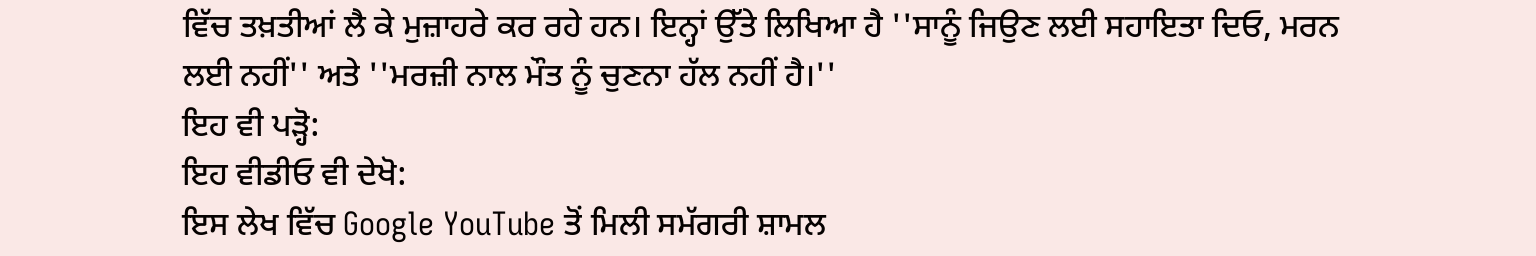ਵਿੱਚ ਤਖ਼ਤੀਆਂ ਲੈ ਕੇ ਮੁਜ਼ਾਹਰੇ ਕਰ ਰਹੇ ਹਨ। ਇਨ੍ਹਾਂ ਉੱਤੇ ਲਿਖਿਆ ਹੈ ''ਸਾਨੂੰ ਜਿਉਣ ਲਈ ਸਹਾਇਤਾ ਦਿਓ, ਮਰਨ ਲਈ ਨਹੀਂ'' ਅਤੇ ''ਮਰਜ਼ੀ ਨਾਲ ਮੌਤ ਨੂੰ ਚੁਣਨਾ ਹੱਲ ਨਹੀਂ ਹੈ।''
ਇਹ ਵੀ ਪੜ੍ਹੋ:
ਇਹ ਵੀਡੀਓ ਵੀ ਦੇਖੋ:
ਇਸ ਲੇਖ ਵਿੱਚ Google YouTube ਤੋਂ ਮਿਲੀ ਸਮੱਗਰੀ ਸ਼ਾਮਲ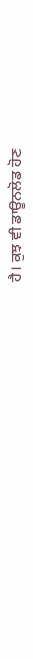ਹੈ। ਕੁਝ ਵੀ ਡਾਊਨਲੋਡ ਹੋਣ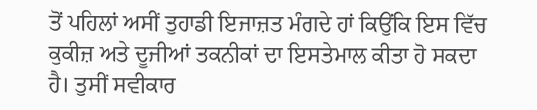ਤੋਂ ਪਹਿਲਾਂ ਅਸੀਂ ਤੁਹਾਡੀ ਇਜਾਜ਼ਤ ਮੰਗਦੇ ਹਾਂ ਕਿਉਂਕਿ ਇਸ ਵਿੱਚ ਕੁਕੀਜ਼ ਅਤੇ ਦੂਜੀਆਂ ਤਕਨੀਕਾਂ ਦਾ ਇਸਤੇਮਾਲ ਕੀਤਾ ਹੋ ਸਕਦਾ ਹੈ। ਤੁਸੀਂ ਸਵੀਕਾਰ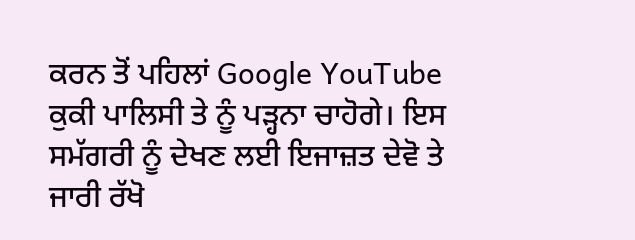ਕਰਨ ਤੋਂ ਪਹਿਲਾਂ Google YouTube ਕੁਕੀ ਪਾਲਿਸੀ ਤੇ ਨੂੰ ਪੜ੍ਹਨਾ ਚਾਹੋਗੇ। ਇਸ ਸਮੱਗਰੀ ਨੂੰ ਦੇਖਣ ਲਈ ਇਜਾਜ਼ਤ ਦੇਵੋ ਤੇ ਜਾਰੀ ਰੱਖੋ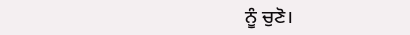ਨੂੰ ਚੁਣੋ।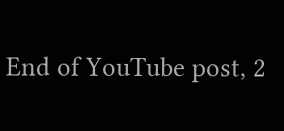End of YouTube post, 2